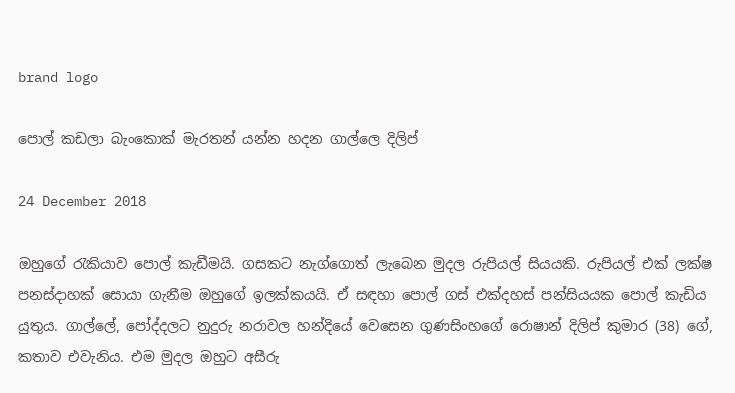brand logo

පොල් කඩලා බැංකොක් මැරතන් යන්න හදන ගාල්ලෙ දිලිප්

24 December 2018

ඔහුගේ රැකියාව පොල් කැඩීමයි. ගසකට නැග්ගොත් ලැබෙන මුදල රුපියල් සියයකි. රුපියල් එක් ලක්ෂ පනස්දාහක් සොයා ගැනීම ඔහුගේ ඉලක්කයයි. ඒ සඳහා පොල් ගස් එක්දහස් පන්සියයක පොල් කැඩිය යුතුය. ගාල්ලේ, පෝද්දලට නුදුරු නරාවල හන්දියේ වෙසෙන ගුණසිංහගේ රොෂාන් දිලිප් කුමාර (38) ගේ, කතාව එවැනිය. එම මුදල ඔහුට අසීරු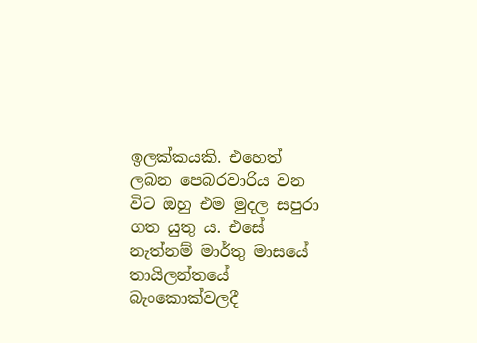ඉලක්කයකි. එහෙත් ලබන පෙබරවාරිය වන විට ඔහු එම මුදල සපුරා ගත යුතු ය. එසේ නැත්නම් මාර්තු මාසයේ තායිලන්තයේ බැංකොක්වලදී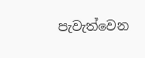පැවැත්වෙන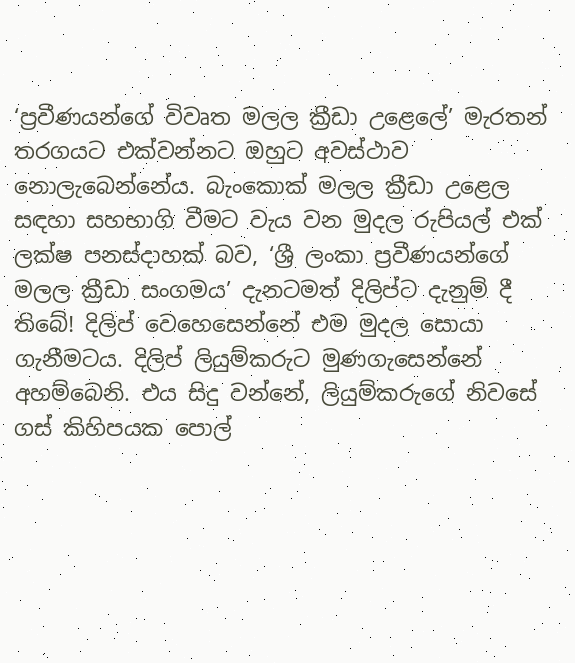‘ප්‍රවීණයන්ගේ විවෘත මලල ක්‍රීඩා උළෙලේ’ මැරතන් තරගයට එක්වන්නට ඔහුට අවස්ථාව නොලැබෙන්නේය. බැංකොක් මලල ක්‍රීඩා උළෙල සඳහා සහභාගි වීමට වැය වන මුදල රුපියල් එක් ලක්ෂ පනස්දාහක් බව, ‘ශ්‍රී ලංකා ප්‍රවීණයන්ගේ මලල ක්‍රීඩා සංගමය’ දැනටමත් දිලිප්ට දැනුම් දී තිබේ! දිලිප් වෙහෙසෙන්නේ එම මුදල සොයා ගැනීමටය. දිලිප් ලියුම්කරුට මුණගැසෙන්නේ අහම්බෙනි. එය සිදු වන්නේ, ලියුම්කරුගේ නිවසේ ගස් කිහිපයක පොල්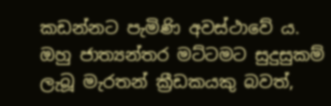කඩන්නට පැමිණි අවස්ථාවේ ය. ඔහු ජාත්‍යන්තර මට්ටමට සුදුසුකම් ලැබූ මැරතන් ක්‍රීඩකයකු බවත්,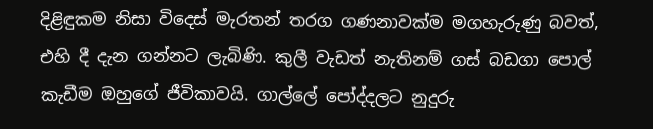දිළිඳුකම නිසා විදෙස් මැරතන් තරග ගණනාවක්ම මගහැරුණු බවත්, එහි දී දැන ගන්නට ලැබිණි. කුලී වැඩත් නැතිනම් ගස් බඩගා පොල් කැඩීම ඔහුගේ ජීවිකාවයි. ගාල්ලේ පෝද්දලට නුදුරු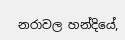නරාවල හන්දියේ,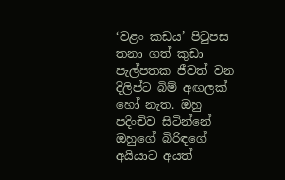‘වළං කඩය’ පිටුපස තනා ගත් කුඩා පැල්පතක ජීවත් වන දිලිප්ට බිම් අඟලක් හෝ නැත. ඔහු පදිංචිව සිටින්නේ ඔහුගේ බිරිඳගේ අයියාට අයත්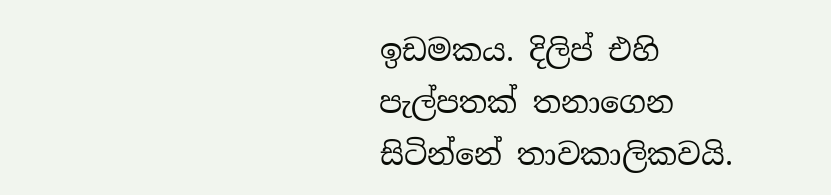ඉඩමකය. දිලිප් එහි පැල්පතක් තනාගෙන සිටින්නේ තාවකාලිකවයි.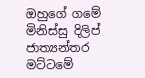ඔහුගේ ගමේ මිනිස්සු දිලිප් ජාත්‍යන්තර මට්ටමේ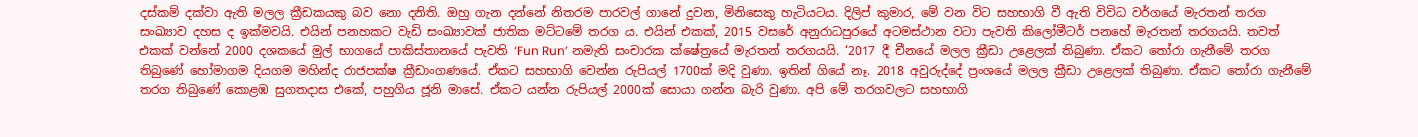දස්කම් දක්වා ඇති මලල ක්‍රීඩකයකු බව නො දනිති. ඔහු ගැන දන්නේ නිතරම පාරවල් ගානේ දුවන, මිනිසෙකු හැටියටය. දිලිප් කුමාර, මේ වන විට සහභාගි වී ඇති විවිධ වර්ගයේ මැරතන් තරග සංඛ්‍යාව දහස ද ඉක්මවයි. එයින් පනහකට වැඩි සංඛ්‍යාවක් ජාතික මට්ටමේ තරග ය. එයින් එකක්, 2015 වසරේ අනුරාධපුරයේ අටමස්ථාන වටා පැවති කිලෝමීටර් පනහේ මැරතන් තරගයයි. තවත් එකක් වන්නේ 2000 දශකයේ මුල් භාගයේ පාකිස්තානයේ පැවති ‘Fun Run’ නමැති සංචාරක ක්ෂේත්‍රයේ මැරතන් තරගයයි. ‘2017 දී චීනයේ මලල ක්‍රීඩා උළෙලක් තිබුණා. ඒකට තෝරා ගැනීමේ තරග තිබුණේ හෝමාගම දියගම මහින්ද රාජපක්ෂ ක්‍රීඩාංගණයේ. ඒකට සහභාගි වෙන්න රුපියල් 1700ක් මදි වුණා. ඉතින් ගියේ නෑ. 2018 අවුරුද්දේ ප්‍රංශයේ මලල ක්‍රීඩා උළෙලක් තිබුණා. ඒකට තෝරා ගැනීමේ තරග තිබුණේ කොළඹ සුගතදාස එකේ, පහුගිය ජූනි මාසේ. ඒකට යන්න රුපියල් 2000ක් සොයා ගන්න බැරි වුණා. අපි මේ තරගවලට සහභාගි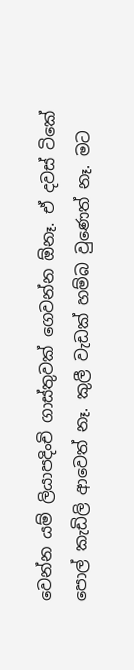වෙන්න යම් ලියාපදිංචි ගාස්තුවක් ගෙවන්න ඕනෑ. ඒ දවස් ටිකේ පොල් කැඩිලි ආවෙත් නෑ. කුලී වැඩක් හම්බ වුණෙත් නෑ. මට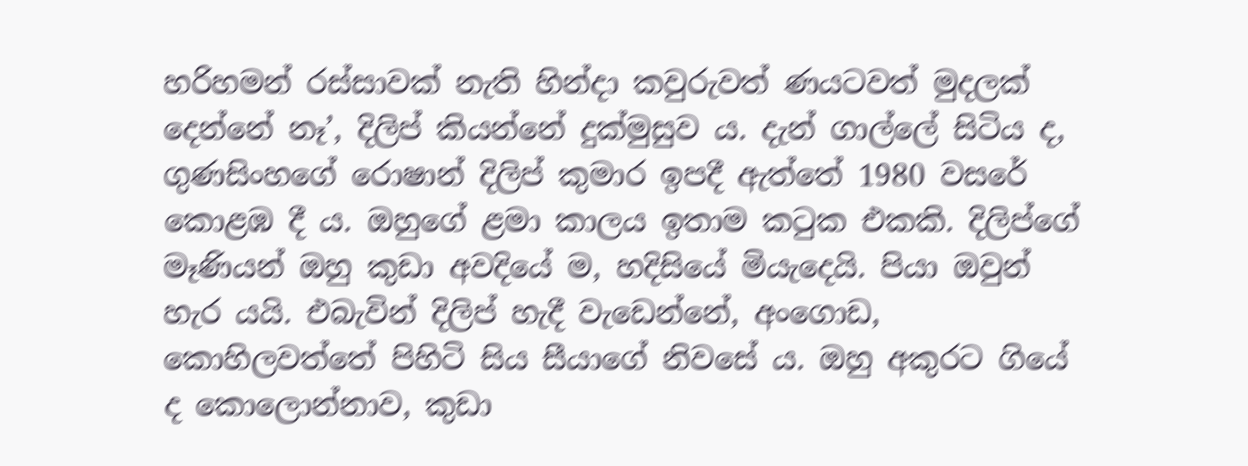හරිහමන් රස්සාවක් නැති හින්දා කවුරුවත් ණයටවත් මුදලක් දෙන්නේ නෑ’, දිලිප් කියන්නේ දුක්මුසුව ය. දැන් ගාල්ලේ සිටිය ද, ගුණසිංහගේ රොෂාන් දිලිප් කුමාර ඉපදී ඇත්තේ 1980 වසරේ කොළඹ දී ය. ඔහුගේ ළමා කාලය ඉතාම කටුක එකකි. දිලිප්ගේ මෑණියන් ඔහු කුඩා අවදියේ ම, හදිසියේ මියැදෙයි. පියා ඔවුන් හැර යයි. එබැවින් දිලිප් හැදී වැඩෙන්නේ, අංගොඩ, කොහිලවත්තේ පිහිටි සිය සීයාගේ නිවසේ ය. ඔහු අකුරට ගියේ ද කොලොන්නාව, කුඩා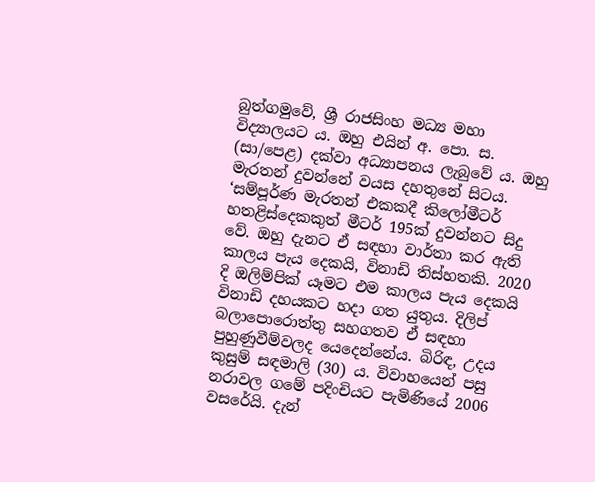බුත්ගමුවේ, ශ්‍රී රාජසිංහ මධ්‍ය මහා විද්‍යාලයට ය. ඔහු එයින් අ. පො. ස. (සා/පෙළ) දක්වා අධ්‍යාපනය ලැබුවේ ය. ඔහු මැරතන් දුවන්නේ වයස දහතුනේ සිටය. ‘සම්පූර්ණ මැරතන් එකකදී කිලෝමීටර් හතළිස්දෙකකුත් මීටර් 195ක් දුවන්නට සිදු වේ. ඔහු දැනට ඒ සඳහා වාර්තා කර ඇති කාලය පැය දෙකයි, විනාඩි තිස්හතකි. 2020 දි ඔලිම්පික් යෑමට එම කාලය පැය දෙකයි විනාඩි දහයකට හදා ගත යුතුය. දිලිප් බලාපොරොත්තු සහගතව ඒ සඳහා පුහුණුවීම්වලද යෙදෙන්නේය. බිරිඳ, උදය කුසුම් සඳමාලි (30) ය. විවාහයෙන් පසු නරාවල ගමේ පදිංචියට පැමිණියේ 2006 වසරේයි. දැන්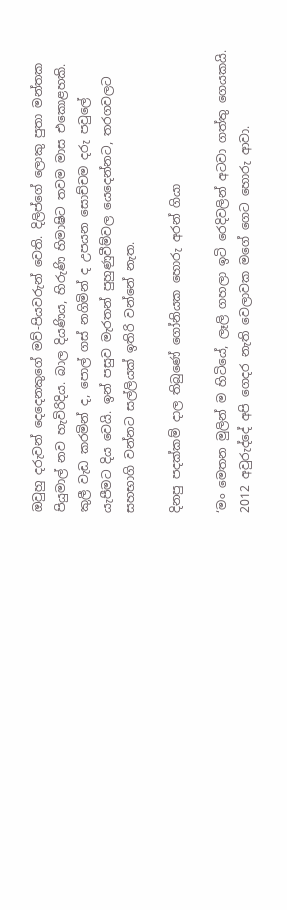ඔවුහු දරුවන් දෙදෙනකුගේ මව්-පියවරුන් වෙති. දිලිප්ගේ ලොකු පුතා මන්තක පියුමාල් නව හැවිරිදිය. බාල දියණිය, හිරුණි හිමාෂිට තවම මාස එකොළහකි. කුලී වැඩ කරමින් ද, පොල් ගස් නගිමින් ද උපයන සොච්චම දරු පවුලේ යැපීමට දිය වෙයි. ඉන් පසුව මැරතන් පුහුණුවීම්වල යෙදෙන්නට, තරගවලට සහභාගි වන්නට සල්ලියක් ඉතිරි වන්නේ නැත.

දිනපු පදක්කම් දාල තිබුණේ ගෝනියක හොරු අරන් ගියා

‘මං මෙතන මුලින් ම හිටියේ, ලෑලි ගහලා ඉටි රෙදිවලින් අටවා ගත්තු ගෙයකයි. 2012 අවුරුද්දේ අපි ගෙදර නැති වෙලාවක මගේ ගෙට හොරු ආවා.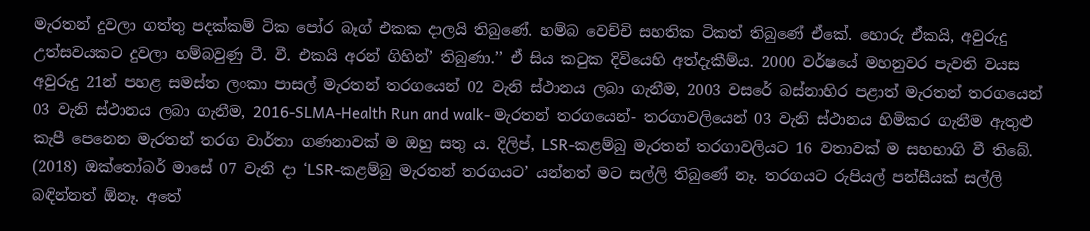මැරතන් දුවලා ගත්තු පදක්කම් ටික පෝර බෑග් එකක දාලයි තිබුණේ. හම්බ වෙච්චි සහතික ටිකත් තිබුණේ ඒකේ. හොරු ඒකයි, අවුරුදු උත්සවයකට දුවලා හම්බවුණු ටී. වී. එකයි අරන් ගිහින්’ තිබුණා.’’ ඒ සිය කටුක දිවියෙහි අත්දැකීම්ය. 2000 වර්ෂයේ මහනුවර පැවති වයස අවුරුදු 21න් පහළ සමස්ත ලංකා පාසල් මැරතන් තරගයෙන් 02 වැනි ස්ථානය ලබා ගැනීම, 2003 වසරේ බස්නාහිර පළාත් මැරතන් තරගයෙන් 03 වැනි ස්ථානය ලබා ගැනීම, 2016-SLMA-Health Run and walk- මැරතන් තරගයෙන්- තරගාවලියෙන් 03 වැනි ස්ථානය හිමිකර ගැනීම ඇතුළු කැපී පෙනෙන මැරතන් තරග වාර්තා ගණනාවක් ම ඔහු සතු ය. දිලිප්, LSR-කළම්බු මැරතන් තරගාවලියට 16 වතාවක් ම සහභාගි වී තිබේ. (2018) ඔක්තෝබර් මාසේ 07 වැනි දා ‘LSR-කළම්බු මැරතන් තරගයට’ යන්නත් මට සල්ලි තිබුණේ නෑ. තරගයට රුපියල් පන්සීයක් සල්ලි බඳින්නත් ඕනෑ. අතේ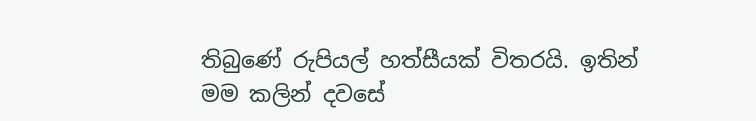තිබුණේ රුපියල් හත්සීයක් විතරයි. ඉතින් මම කලින් දවසේ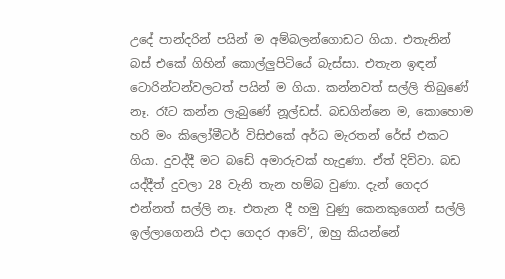උදේ පාන්දරින් පයින් ම අම්බලන්ගොඩට ගියා. එතැනින් බස් එකේ ගිහින් කොල්ලුපිටියේ බැස්සා. එතැන ඉඳන් ටොරින්ටන්වලටත් පයින් ම ගියා. කන්නවත් සල්ලි තිබුණේ නෑ. රෑට කන්න ලැබුණේ නූල්ඩස්. බඩගින්නෙ ම, කොහොම හරි මං කිලෝමීටර් විසිඑකේ අර්ධ මැරතන් රේස් එකට ගියා. දුවද්දී මට බඩේ අමාරුවක් හැදුණා. ඒත් දිව්වා. බඩ යද්දීත් දුවලා 28 වැනි තැන හම්බ වුණා. දැන් ගෙදර එන්නත් සල්ලි නෑ. එතැන දී හමු වුණු කෙනකුගෙන් සල්ලි ඉල්ලාගෙනයි එදා ගෙදර ආවේ’, ඔහු කියන්නේ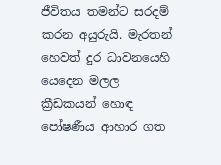ජීවිතය තමන්ට සරදම් කරන අයුරුයි. මැරතන් හෙවත් දුර ධාවනයෙහි යෙදෙන මලල ක්‍රීඩකයන් හොඳ පෝෂණීය ආහාර ගත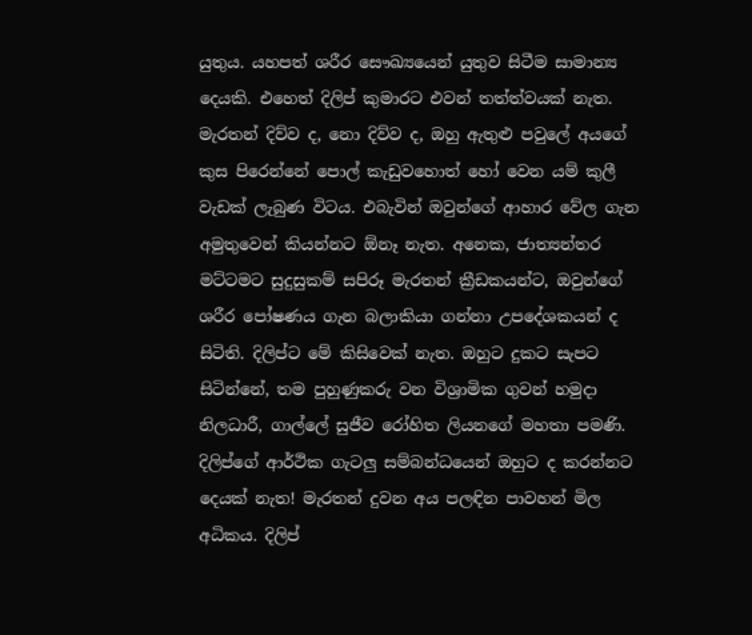යුතුය. යහපත් ශරීර සෞඛ්‍යයෙන් යුතුව සිටීම සාමාන්‍ය දෙයකි. එහෙත් දිලිප් කුමාරට එවන් තත්ත්වයක් නැත. මැරතන් දිව්ව ද, නො දිව්ව ද, ඔහු ඇතුළු පවුලේ අයගේ කුස පිරෙන්නේ පොල් කැඩුවහොත් හෝ වෙන යම් කුලී වැඩක් ලැබුණ විටය. එබැවින් ඔවුන්ගේ ආහාර වේල ගැන අමුතුවෙන් කියන්නට ඕනෑ නැත. අනෙක, ජාත්‍යන්තර මට්ටමට සුදුසුකම් සපිරූ මැරතන් ක්‍රීඩකයන්ට, ඔවුන්ගේ ශරීර පෝෂණය ගැන බලාකියා ගන්නා උපදේශකයන් ද සිටිති. දිලිප්ට මේ කිසිවෙක් නැත. ඔහුට දුකට සැපට සිටින්නේ, තම පුහුණුකරු වන විශ්‍රාමික ගුවන් හමුදා නිලධාරී, ගාල්ලේ සුජීව රෝහිත ලියනගේ මහතා පමණි. දිලිප්ගේ ආර්ථික ගැටලු සම්බන්ධයෙන් ඔහුට ද කරන්නට දෙයක් නැත! මැරතන් දුවන අය පලඳින පාවහන් මිල අධිකය. දිලිප්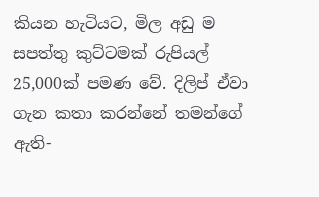කියන හැටියට, මිල අඩු ම සපත්තු කුට්ටමක් රුපියල් 25,000ක් පමණ වේ. දිලිප් ඒවා ගැන කතා කරන්නේ තමන්ගේ ඇති-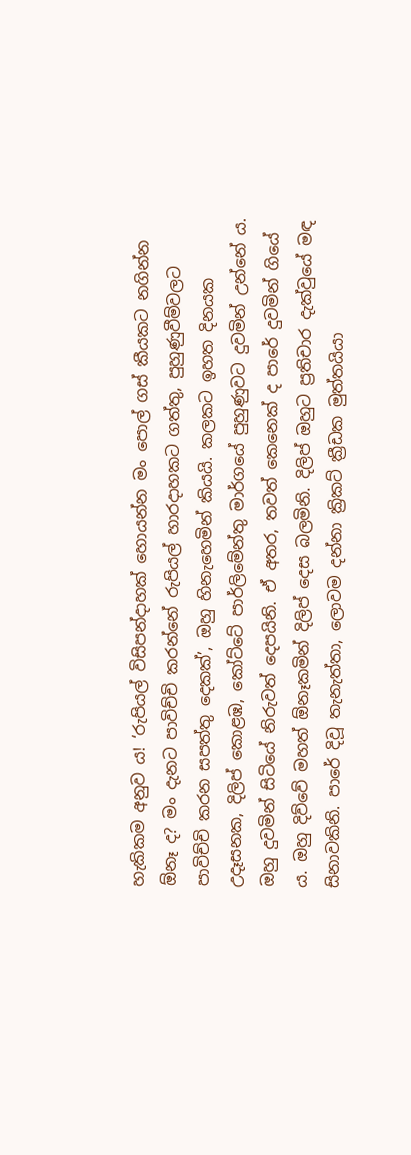හැකිකම අනුව ය! ‘රුපියල් විසිපන්දාහක් හොයන්න මං පොල් ගස් කීයකට නගින්න ඕනෑ ද? මං දැනට පාවිච්චි කරන්නේ රුපියල් හාරදාහකට ගත්තු, පුහුණුවීම්වලට පාවිච්චි කරන සපත්තු දෙකක්’, ඔහු හිනැහෙමින් කියයි. කලකට ඉහත දිනයක උදෑසනක, දිලිප් කොළඹ, කෝට්ටේ පාර්ලිමේන්තු මාර්ගයේ පුහුණුවට දුවමින් උන්නේ ය. ඔහු දුවමින් සිටියේ නිරුවත් දෙපයිනි. ඒ අතර, තවත් කෙනෙක් ද පාරේ දුවමින් ගියේ ය. ඔහු දිව්වේ මහත් ඕනෑකමින් දිලිප් දෙස බලමිනි. දිලිප් ඔහුට ප්‍රතිචාර දැක්වුයේ මඳ සිනාවකිනි. පාරේ දිවූ තැනැත්තා, ලොවම දන්නා ක්‍රිකට් ක්‍රීඩක මුත්තයියා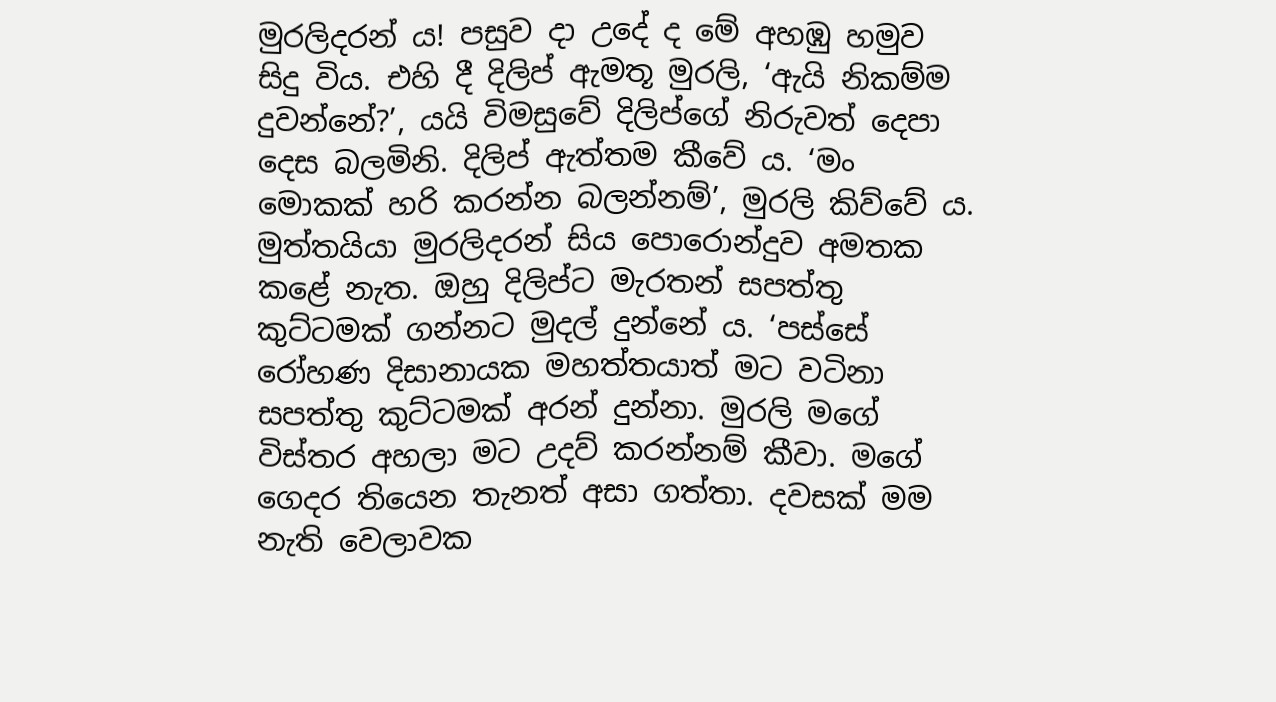මුරලිදරන් ය! පසුව දා උදේ ද මේ අහඹු හමුව සිදු විය. එහි දී දිලිප් ඇමතූ මුරලි, ‘ඇයි නිකම්ම දුවන්නේ?’, යයි විමසුවේ දිලිප්ගේ නිරුවත් දෙපා දෙස බලමිනි. දිලිප් ඇත්තම කීවේ ය. ‘මං මොකක් හරි කරන්න බලන්නම්’, මුරලි කිව්වේ ය. මුත්තයියා මුරලිදරන් සිය පොරොන්දුව අමතක කළේ නැත. ඔහු දිලිප්ට මැරතන් සපත්තු කුට්ටමක් ගන්නට මුදල් දුන්නේ ය. ‘පස්සේ රෝහණ දිසානායක මහත්තයාත් මට වටිනා සපත්තු කුට්ටමක් අරන් දුන්නා. මුරලි මගේ විස්තර අහලා මට උදව් කරන්නම් කීවා. මගේ ගෙදර තියෙන තැනත් අසා ගත්තා. දවසක් මම නැති වෙලාවක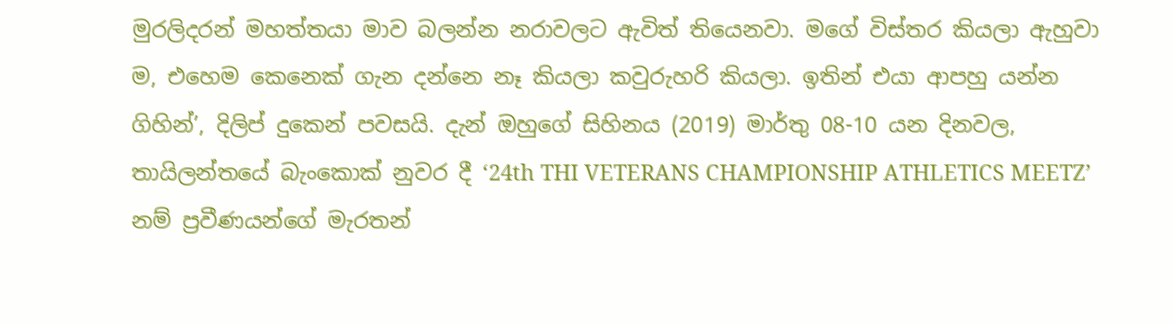මුරලිදරන් මහත්තයා මාව බලන්න නරාවලට ඇවිත් තියෙනවා. මගේ විස්තර කියලා ඇහුවා ම, එහෙම කෙනෙක් ගැන දන්නෙ නෑ කියලා කවුරුහරි කියලා. ඉතින් එයා ආපහු යන්න ගිහින්’, දිලිප් දුකෙන් පවසයි. දැන් ඔහුගේ සිහිනය (2019) මාර්තු 08-10 යන දිනවල, තායිලන්තයේ බැංකොක් නුවර දී ‘24th THI VETERANS CHAMPIONSHIP ATHLETICS MEETZ’ නම් ප්‍රවීණයන්ගේ මැරතන්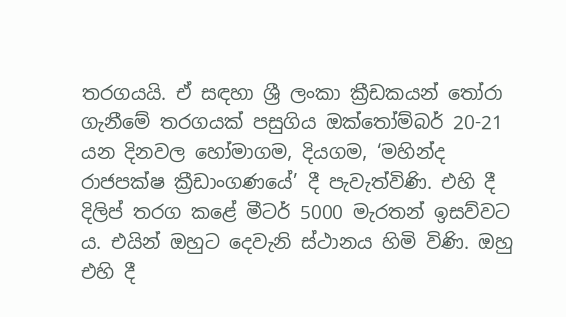තරගයයි. ඒ සඳහා ශ්‍රී ලංකා ක්‍රීඩකයන් තෝරා ගැනීමේ තරගයක් පසුගිය ඔක්තෝම්බර් 20-21 යන දිනවල හෝමාගම, දියගම, ‘මහින්ද රාජපක්ෂ ක්‍රීඩාංගණයේ’ දී පැවැත්විණි. එහි දී දිලිප් තරග කළේ මීටර් 5000 මැරතන් ඉසව්වට ය. එයින් ඔහුට දෙවැනි ස්ථානය හිමි විණි. ඔහු එහි දී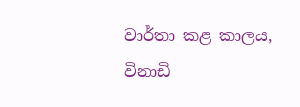වාර්තා කළ කාලය, විනාඩි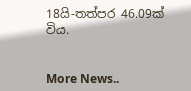18යි-තත්පර 46.09ක් විය.


More News..